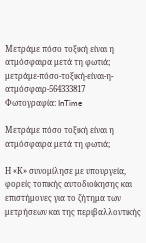Μετράμε πόσο τοξική είναι η ατμόσφαιρα μετά τη φωτιά;
μετράμε-πόσο-τοξική-είναι-η-ατμόσφαιρ-564333817
Φωτογραφία: InTime

Μετράμε πόσο τοξική είναι η ατμόσφαιρα μετά τη φωτιά;

Η «Κ» συνομίλησε με υπουργεία, φορείς τοπικής αυτοδιοίκησης και επιστήμονες για το ζήτημα των μετρήσεων και της περιβαλλοντικής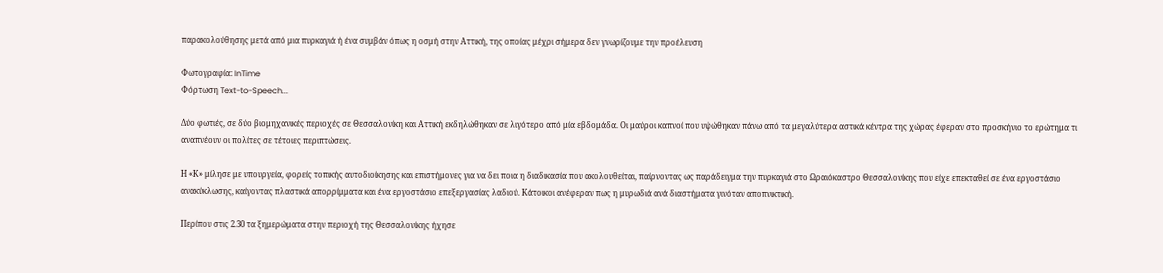παρακολούθησης μετά από μια πυρκαγιά ή ένα συμβάν όπως η οσμή στην Αττική, της οποίας μέχρι σήμερα δεν γνωρίζουμε την προέλευση

Φωτογραφία: InTime
Φόρτωση Text-to-Speech...

Δύο φωτιές, σε δύο βιομηχανικές περιοχές σε Θεσσαλονίκη και Αττική εκδηλώθηκαν σε λιγότερο από μία εβδομάδα. Οι μαύροι καπνοί που υψώθηκαν πάνω από τα μεγαλύτερα αστικά κέντρα της χώρας έφεραν στο προσκήνιο το ερώτημα τι αναπνέουν οι πολίτες σε τέτοιες περιπτώσεις.

Η «Κ» μίλησε με υπουργεία, φορείς τοπικής αυτοδιοίκησης και επιστήμονες για να δει ποια η διαδικασία που ακολουθείται, παίρνοντας ως παράδειγμα την πυρκαγιά στο Ωραιόκαστρο Θεσσαλονίκης που είχε επεκταθεί σε ένα εργοστάσιο ανακύκλωσης, καίγοντας πλαστικά απορρίμματα και ένα εργοστάσιο επεξεργασίας λαδιού. Κάτοικοι ανέφεραν πως η μυρωδιά ανά διαστήματα γινόταν αποπνικτική.

Περίπου στις 2.30 τα ξημερώματα στην περιοχή της Θεσσαλονίκης ήχησε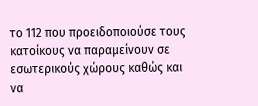το 112 που προειδοποιούσε τους κατοίκους να παραμείνουν σε εσωτερικούς χώρους καθώς και να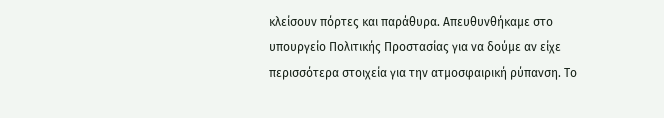κλείσουν πόρτες και παράθυρα. Απευθυνθήκαμε στο υπουργείο Πολιτικής Προστασίας για να δούμε αν είχε περισσότερα στοιχεία για την ατμοσφαιρική ρύπανση. Το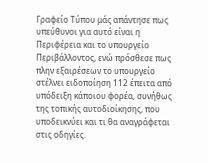Γραφείο Τύπου μάς απάντησε πως υπεύθυνοι για αυτό είναι η Περιφέρεια και το υπουργείο Περιβάλλοντος, ενώ πρόσθεσε πως πλην εξαιρέσεων το υπουργείο στέλνει ειδοποίηση 112 έπειτα από υπόδειξη κάποιου φορέα, συνήθως της τοπικής αυτοδιοίκησης, που υποδεικνύει και τι θα αναγράφεται στις οδηγίες.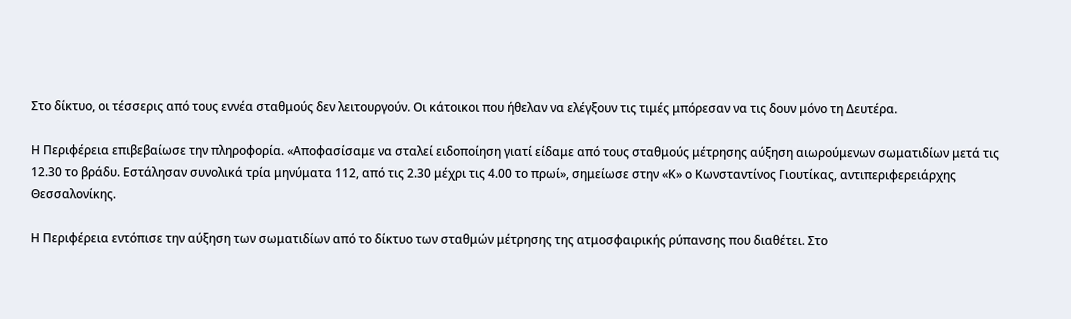Στο δίκτυο, οι τέσσερις από τους εννέα σταθμούς δεν λειτουργούν. Οι κάτοικοι που ήθελαν να ελέγξουν τις τιμές μπόρεσαν να τις δουν μόνο τη Δευτέρα.

Η Περιφέρεια επιβεβαίωσε την πληροφορία. «Αποφασίσαμε να σταλεί ειδοποίηση γιατί είδαμε από τους σταθμούς μέτρησης αύξηση αιωρούμενων σωματιδίων μετά τις 12.30 το βράδυ. Εστάλησαν συνολικά τρία μηνύματα 112, από τις 2.30 μέχρι τις 4.00 το πρωί», σημείωσε στην «Κ» ο Κωνσταντίνος Γιουτίκας, αντιπεριφερειάρχης Θεσσαλονίκης.

Η Περιφέρεια εντόπισε την αύξηση των σωματιδίων από το δίκτυο των σταθμών μέτρησης της ατμοσφαιρικής ρύπανσης που διαθέτει. Στο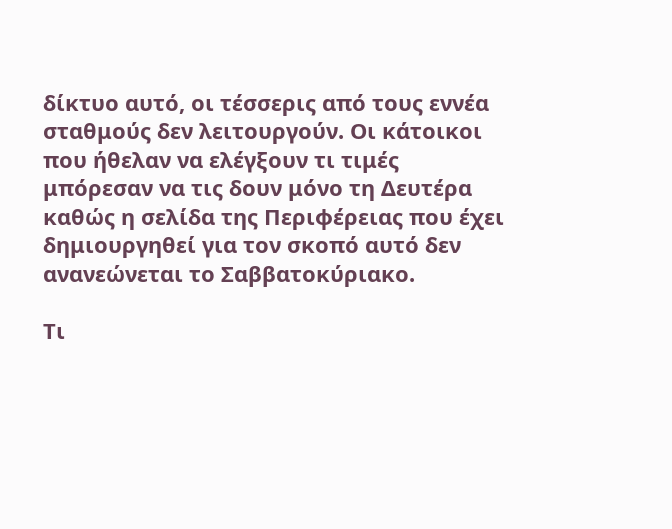δίκτυο αυτό, οι τέσσερις από τους εννέα σταθμούς δεν λειτουργούν. Οι κάτοικοι που ήθελαν να ελέγξουν τι τιμές μπόρεσαν να τις δουν μόνο τη Δευτέρα καθώς η σελίδα της Περιφέρειας που έχει δημιουργηθεί για τον σκοπό αυτό δεν ανανεώνεται το Σαββατοκύριακο.

Τι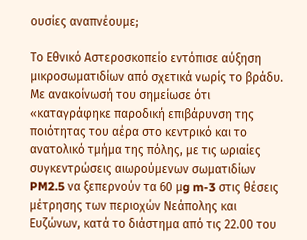ουσίες αναπνέουμε;

Το Εθνικό Αστεροσκοπείο εντόπισε αύξηση μικροσωματιδίων από σχετικά νωρίς το βράδυ. Με ανακοίνωσή του σημείωσε ότι «καταγράφηκε παροδική επιβάρυνση της ποιότητας του αέρα στο κεντρικό και το ανατολικό τμήμα της πόλης, με τις ωριαίες συγκεντρώσεις αιωρούμενων σωματιδίων PM2.5 να ξεπερνούν τα 60 μg m-3 στις θέσεις μέτρησης των περιοχών Νεάπολης και Ευζώνων, κατά το διάστημα από τις 22.00 του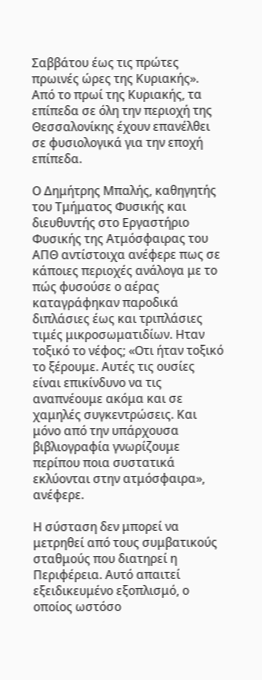Σαββάτου έως τις πρώτες πρωινές ώρες της Κυριακής». Από το πρωί της Κυριακής, τα επίπεδα σε όλη την περιοχή της Θεσσαλονίκης έχουν επανέλθει σε φυσιολογικά για την εποχή επίπεδα.

Ο Δημήτρης Μπαλής, καθηγητής του Τμήματος Φυσικής και διευθυντής στο Εργαστήριο Φυσικής της Ατμόσφαιρας του ΑΠΘ αντίστοιχα ανέφερε πως σε κάποιες περιοχές ανάλογα με το πώς φυσούσε ο αέρας καταγράφηκαν παροδικά διπλάσιες έως και τριπλάσιες τιμές μικροσωματιδίων. Ηταν τοξικό το νέφος; «Οτι ήταν τοξικό το ξέρουμε. Αυτές τις ουσίες είναι επικίνδυνο να τις αναπνέουμε ακόμα και σε χαμηλές συγκεντρώσεις. Και μόνο από την υπάρχουσα βιβλιογραφία γνωρίζουμε περίπου ποια συστατικά εκλύονται στην ατμόσφαιρα», ανέφερε.

Η σύσταση δεν μπορεί να μετρηθεί από τους συμβατικούς σταθμούς που διατηρεί η Περιφέρεια. Αυτό απαιτεί εξειδικευμένο εξοπλισμό, ο οποίος ωστόσο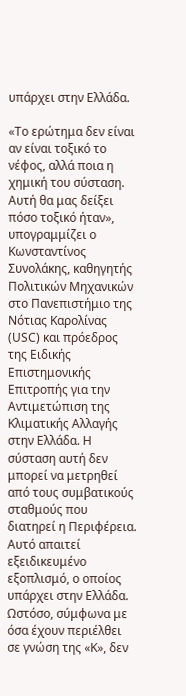υπάρχει στην Ελλάδα.

«Το ερώτημα δεν είναι αν είναι τοξικό το νέφος, αλλά ποια η χημική του σύσταση. Αυτή θα μας δείξει πόσο τοξικό ήταν», υπογραμμίζει ο Κωνσταντίνος Συνολάκης, καθηγητής Πολιτικών Μηχανικών στο Πανεπιστήμιο της Νότιας Καρολίνας (USC) και πρόεδρος της Ειδικής Επιστημονικής Επιτροπής για την Αντιμετώπιση της Κλιματικής Αλλαγής στην Ελλάδα. Η σύσταση αυτή δεν μπορεί να μετρηθεί από τους συμβατικούς σταθμούς που διατηρεί η Περιφέρεια. Αυτό απαιτεί εξειδικευμένο εξοπλισμό, ο οποίος υπάρχει στην Ελλάδα. Ωστόσο, σύμφωνα με όσα έχουν περιέλθει σε γνώση της «Κ», δεν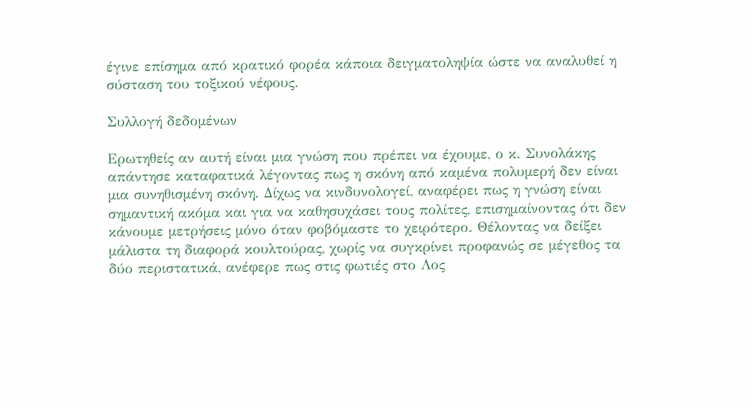έγινε επίσημα από κρατικό φορέα κάποια δειγματοληψία ώστε να αναλυθεί η σύσταση του τοξικού νέφους.

Συλλογή δεδομένων

Ερωτηθείς αν αυτή είναι μια γνώση που πρέπει να έχουμε, ο κ. Συνολάκης απάντησε καταφατικά λέγοντας πως η σκόνη από καμένα πολυμερή δεν είναι μια συνηθισμένη σκόνη. Δίχως να κινδυνολογεί, αναφέρει πως η γνώση είναι σημαντική ακόμα και για να καθησυχάσει τους πολίτες, επισημαίνοντας ότι δεν κάνουμε μετρήσεις μόνο όταν φοβόμαστε το χειρότερο. Θέλοντας να δείξει μάλιστα τη διαφορά κουλτούρας, χωρίς να συγκρίνει προφανώς σε μέγεθος τα δύο περιστατικά, ανέφερε πως στις φωτιές στο Λος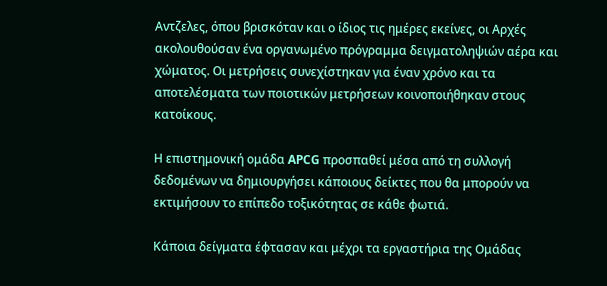Αντζελες, όπου βρισκόταν και ο ίδιος τις ημέρες εκείνες, οι Αρχές ακολουθούσαν ένα οργανωμένο πρόγραμμα δειγματοληψιών αέρα και χώματος. Οι μετρήσεις συνεχίστηκαν για έναν χρόνο και τα αποτελέσματα των ποιοτικών μετρήσεων κοινοποιήθηκαν στους κατοίκους.

Η επιστημονική ομάδα APCG προσπαθεί μέσα από τη συλλογή δεδομένων να δημιουργήσει κάποιους δείκτες που θα μπορούν να εκτιμήσουν το επίπεδο τοξικότητας σε κάθε φωτιά.

Κάποια δείγματα έφτασαν και μέχρι τα εργαστήρια της Ομάδας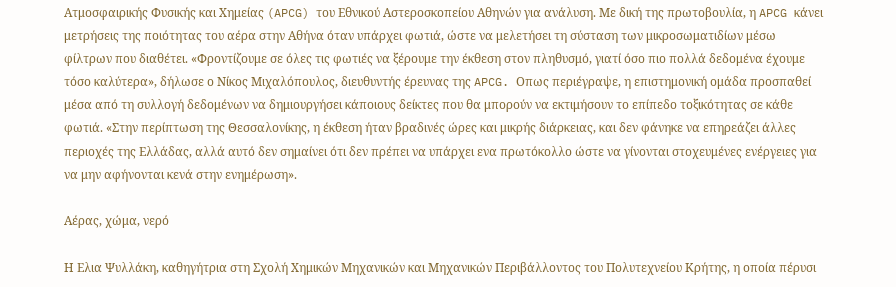Ατμοσφαιρικής Φυσικής και Χημείας (APCG) του Εθνικού Αστεροσκοπείου Αθηνών για ανάλυση. Με δική της πρωτοβουλία, η APCG κάνει μετρήσεις της ποιότητας του αέρα στην Αθήνα όταν υπάρχει φωτιά, ώστε να μελετήσει τη σύσταση των μικροσωματιδίων μέσω φίλτρων που διαθέτει. «Φροντίζουμε σε όλες τις φωτιές να ξέρουμε την έκθεση στον πληθυσμό, γιατί όσο πιο πολλά δεδομένα έχουμε τόσο καλύτερα», δήλωσε ο Νίκος Μιχαλόπουλος, διευθυντής έρευνας της APCG. Οπως περιέγραψε, η επιστημονική ομάδα προσπαθεί μέσα από τη συλλογή δεδομένων να δημιουργήσει κάποιους δείκτες που θα μπορούν να εκτιμήσουν το επίπεδο τοξικότητας σε κάθε φωτιά. «Στην περίπτωση της Θεσσαλονίκης, η έκθεση ήταν βραδινές ώρες και μικρής διάρκειας, και δεν φάνηκε να επηρεάζει άλλες περιοχές της Ελλάδας, αλλά αυτό δεν σημαίνει ότι δεν πρέπει να υπάρχει ενα πρωτόκολλο ώστε να γίνονται στοχευμένες ενέργειες για να μην αφήνονται κενά στην ενημέρωση».

Αέρας, χώμα, νερό

Η Ελια Ψυλλάκη, καθηγήτρια στη Σχολή Χημικών Μηχανικών και Μηχανικών Περιβάλλοντος του Πολυτεχνείου Κρήτης, η οποία πέρυσι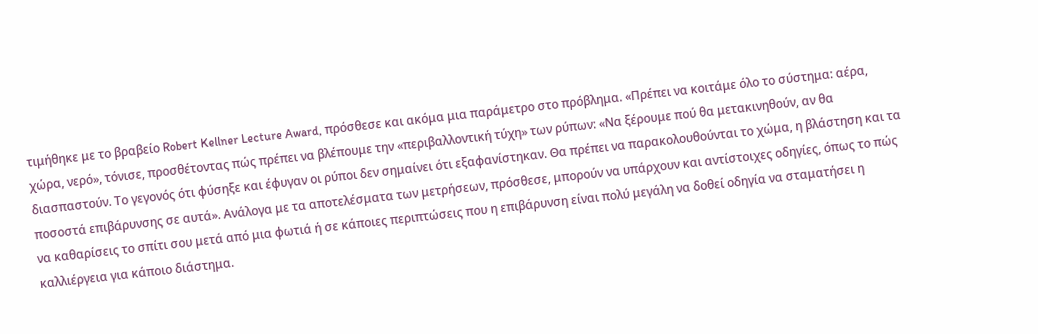τιμήθηκε με το βραβείο Robert Kellner Lecture Award, πρόσθεσε και ακόμα μια παράμετρο στο πρόβλημα. «Πρέπει να κοιτάμε όλο το σύστημα: αέρα, χώρα, νερό», τόνισε, προσθέτοντας πώς πρέπει να βλέπουμε την «περιβαλλοντική τύχη» των ρύπων: «Να ξέρουμε πού θα μετακινηθούν, αν θα διασπαστούν. Το γεγονός ότι φύσηξε και έφυγαν οι ρύποι δεν σημαίνει ότι εξαφανίστηκαν. Θα πρέπει να παρακολουθούνται το χώμα, η βλάστηση και τα ποσοστά επιβάρυνσης σε αυτά». Ανάλογα με τα αποτελέσματα των μετρήσεων, πρόσθεσε, μπορούν να υπάρχουν και αντίστοιχες οδηγίες, όπως το πώς να καθαρίσεις το σπίτι σου μετά από μια φωτιά ή σε κάποιες περιπτώσεις που η επιβάρυνση είναι πολύ μεγάλη να δοθεί οδηγία να σταματήσει η καλλιέργεια για κάποιο διάστημα.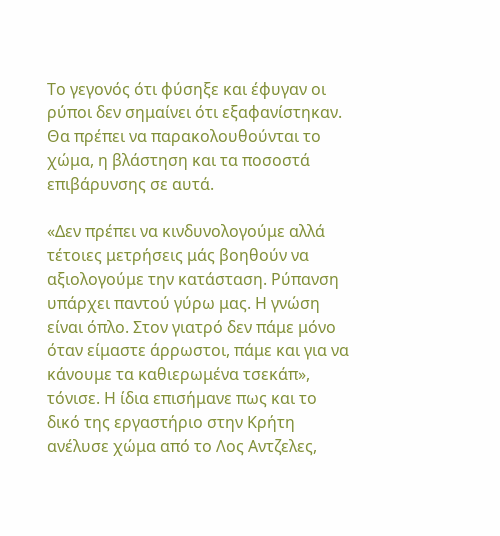Το γεγονός ότι φύσηξε και έφυγαν οι ρύποι δεν σημαίνει ότι εξαφανίστηκαν. Θα πρέπει να παρακολουθούνται το χώμα, η βλάστηση και τα ποσοστά επιβάρυνσης σε αυτά.

«Δεν πρέπει να κινδυνολογούμε αλλά τέτοιες μετρήσεις μάς βοηθούν να αξιολογούμε την κατάσταση. Ρύπανση υπάρχει παντού γύρω μας. Η γνώση είναι όπλο. Στον γιατρό δεν πάμε μόνο όταν είμαστε άρρωστοι, πάμε και για να κάνουμε τα καθιερωμένα τσεκάπ», τόνισε. Η ίδια επισήμανε πως και το δικό της εργαστήριο στην Κρήτη ανέλυσε χώμα από το Λος Αντζελες,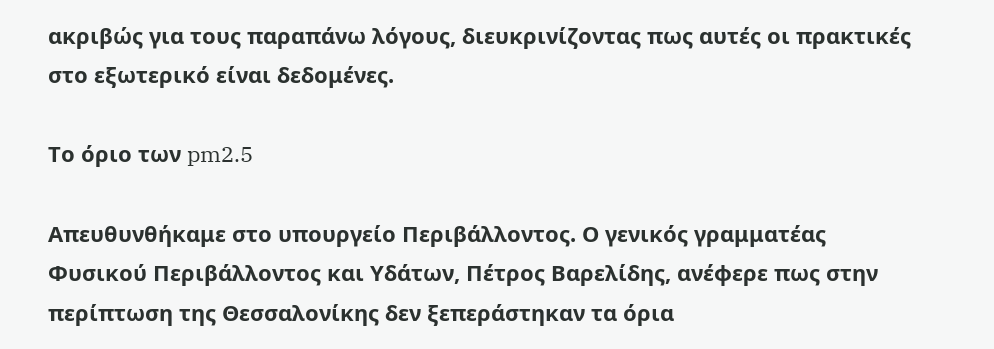ακριβώς για τους παραπάνω λόγους, διευκρινίζοντας πως αυτές οι πρακτικές στο εξωτερικό είναι δεδομένες.

Το όριο των pm2.5

Απευθυνθήκαμε στο υπουργείο Περιβάλλοντος. Ο γενικός γραμματέας Φυσικού Περιβάλλοντος και Υδάτων, Πέτρος Βαρελίδης, ανέφερε πως στην περίπτωση της Θεσσαλονίκης δεν ξεπεράστηκαν τα όρια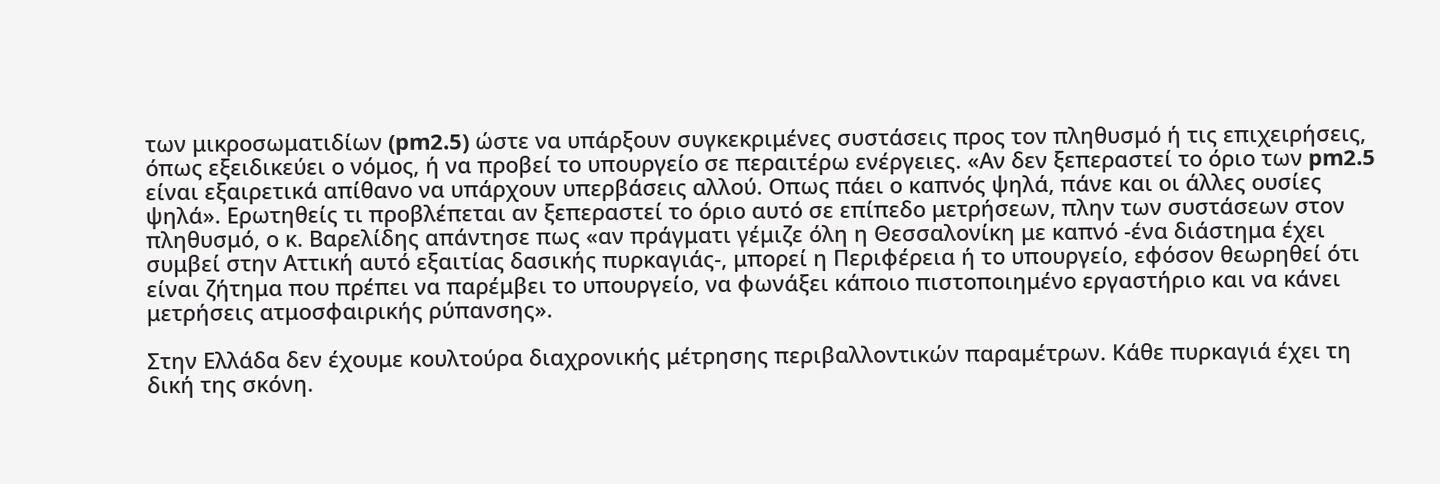των μικροσωματιδίων (pm2.5) ώστε να υπάρξουν συγκεκριμένες συστάσεις προς τον πληθυσμό ή τις επιχειρήσεις, όπως εξειδικεύει ο νόμος, ή να προβεί το υπουργείο σε περαιτέρω ενέργειες. «Αν δεν ξεπεραστεί το όριο των pm2.5 είναι εξαιρετικά απίθανο να υπάρχουν υπερβάσεις αλλού. Οπως πάει ο καπνός ψηλά, πάνε και οι άλλες ουσίες ψηλά». Ερωτηθείς τι προβλέπεται αν ξεπεραστεί το όριο αυτό σε επίπεδο μετρήσεων, πλην των συστάσεων στον πληθυσμό, ο κ. Βαρελίδης απάντησε πως «αν πράγματι γέμιζε όλη η Θεσσαλονίκη με καπνό -ένα διάστημα έχει συμβεί στην Αττική αυτό εξαιτίας δασικής πυρκαγιάς-, μπορεί η Περιφέρεια ή το υπουργείο, εφόσον θεωρηθεί ότι είναι ζήτημα που πρέπει να παρέμβει το υπουργείο, να φωνάξει κάποιο πιστοποιημένο εργαστήριο και να κάνει μετρήσεις ατμοσφαιρικής ρύπανσης».

Στην Ελλάδα δεν έχουμε κουλτούρα διαχρονικής μέτρησης περιβαλλοντικών παραμέτρων. Κάθε πυρκαγιά έχει τη δική της σκόνη.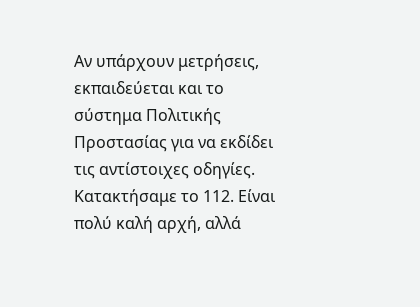Αν υπάρχουν μετρήσεις, εκπαιδεύεται και το σύστημα Πολιτικής Προστασίας για να εκδίδει τις αντίστοιχες οδηγίες. Κατακτήσαμε το 112. Είναι πολύ καλή αρχή, αλλά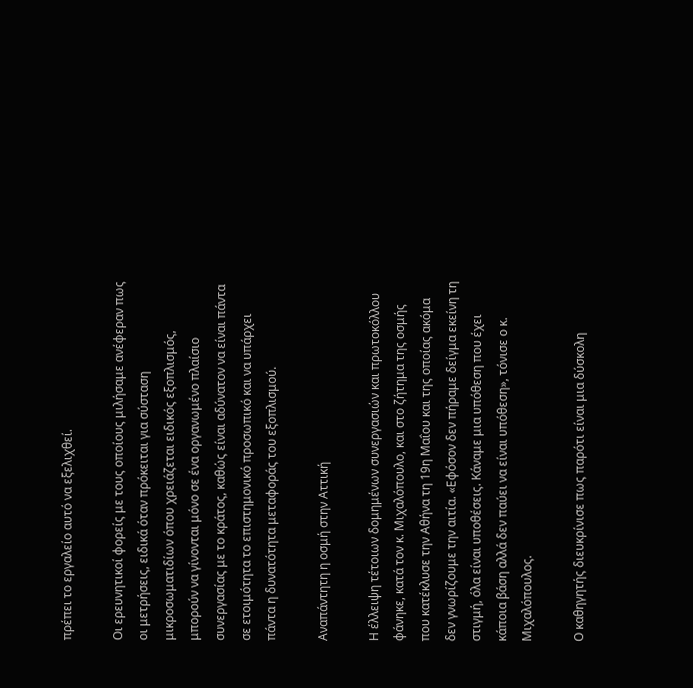πρέπει το εργαλείο αυτό να εξελιχθεί.

Οι ερευνητικοί φορείς με τους οποίους μιλήσαμε ανέφεραν πως οι μετρήσεις, ειδικά όταν πρόκειται για σύσταση μικροσωματιδίων όπου χρειάζεται ειδικός εξοπλισμός, μπορούν να γίνονται μόνο σε ένα οργανωμένο πλαίσιο συνεργασίας με το κράτος, καθώς είναι αδύνατον να είναι πάντα σε ετοιμότητα το επιστημονικό προσωπικό και να υπάρχει πάντα η δυνατότητα μεταφοράς του εξοπλισμού.

Αναπάντητη η οσμή στην Αττική

Η έλλειψη τέτοιων δομημένων συνεργασιών και πρωτοκόλλου φάνηκε, κατά τον κ. Μιχαλόπουλο, και στο ζήτημα της οσμής που κατέκλυσε την Αθήνα τη 19η Μαΐου και της οποίας ακόμα δεν γνωρίζουμε την αιτία. «Εφόσον δεν πήραμε δείγμα εκείνη τη στιγμή, όλα είναι υποθέσεις. Κάναμε μια υπόθεση που έχει κάποια βάση αλλά δεν παύει να είναι υπόθεση», τόνισε ο κ. Μιχαλόπουλος.

Ο καθηγητής διευκρίνισε πως παρότι είναι μια δύσκολη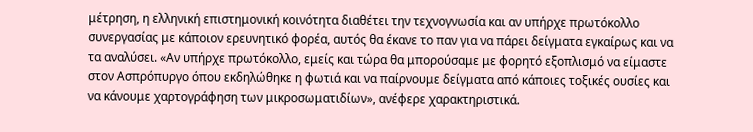μέτρηση, η ελληνική επιστημονική κοινότητα διαθέτει την τεχνογνωσία και αν υπήρχε πρωτόκολλο συνεργασίας με κάποιον ερευνητικό φορέα, αυτός θα έκανε το παν για να πάρει δείγματα εγκαίρως και να τα αναλύσει. «Αν υπήρχε πρωτόκολλο, εμείς και τώρα θα μπορούσαμε με φορητό εξοπλισμό να είμαστε στον Ασπρόπυργο όπου εκδηλώθηκε η φωτιά και να παίρνουμε δείγματα από κάποιες τοξικές ουσίες και να κάνουμε χαρτογράφηση των μικροσωματιδίων», ανέφερε χαρακτηριστικά.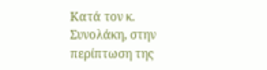Κατά τον κ. Συνολάκη, στην περίπτωση της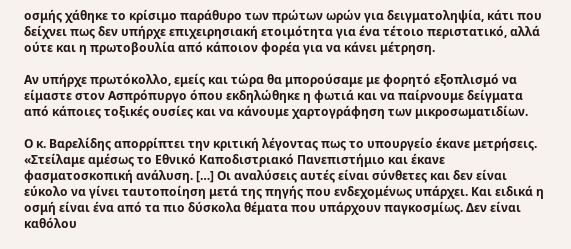οσμής χάθηκε το κρίσιμο παράθυρο των πρώτων ωρών για δειγματοληψία, κάτι που δείχνει πως δεν υπήρχε επιχειρησιακή ετοιμότητα για ένα τέτοιο περιστατικό, αλλά ούτε και η πρωτοβουλία από κάποιον φορέα για να κάνει μέτρηση.

Αν υπήρχε πρωτόκολλο, εμείς και τώρα θα μπορούσαμε με φορητό εξοπλισμό να είμαστε στον Ασπρόπυργο όπου εκδηλώθηκε η φωτιά και να παίρνουμε δείγματα από κάποιες τοξικές ουσίες και να κάνουμε χαρτογράφηση των μικροσωματιδίων.

Ο κ. Βαρελίδης απορρίπτει την κριτική λέγοντας πως το υπουργείο έκανε μετρήσεις. «Στείλαμε αμέσως το Εθνικό Καποδιστριακό Πανεπιστήμιο και έκανε φασματοσκοπική ανάλυση. […] Οι αναλύσεις αυτές είναι σύνθετες και δεν είναι εύκολο να γίνει ταυτοποίηση μετά της πηγής που ενδεχομένως υπάρχει. Και ειδικά η οσμή είναι ένα από τα πιο δύσκολα θέματα που υπάρχουν παγκοσμίως. Δεν είναι καθόλου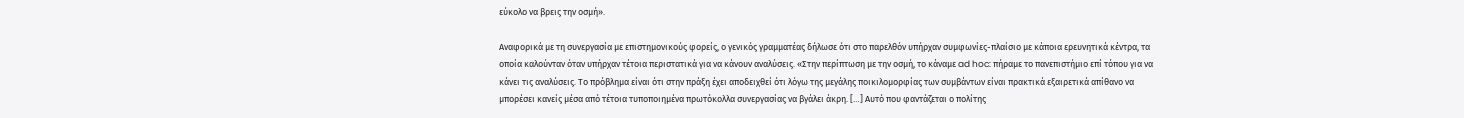εύκολο να βρεις την οσμή».

Αναφορικά με τη συνεργασία με επιστημονικούς φορείς, ο γενικός γραμματέας δήλωσε ότι στο παρελθόν υπήρχαν συμφωνίες-πλαίσιο με κάποια ερευνητικά κέντρα, τα οποία καλούνταν όταν υπήρχαν τέτοια περιστατικά για να κάνουν αναλύσεις. «Στην περίπτωση με την οσμή, το κάναμε ad hoc: πήραμε το πανεπιστήμιο επί τόπου για να κάνει τις αναλύσεις. Το πρόβλημα είναι ότι στην πράξη έχει αποδειχθεί ότι λόγω της μεγάλης ποικιλομορφίας των συμβάντων είναι πρακτικά εξαιρετικά απίθανο να μπορέσει κανείς μέσα από τέτοια τυποποιημένα πρωτόκολλα συνεργασίας να βγάλει άκρη. […] Αυτό που φαντάζεται ο πολίτης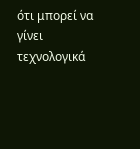ότι μπορεί να γίνει τεχνολογικά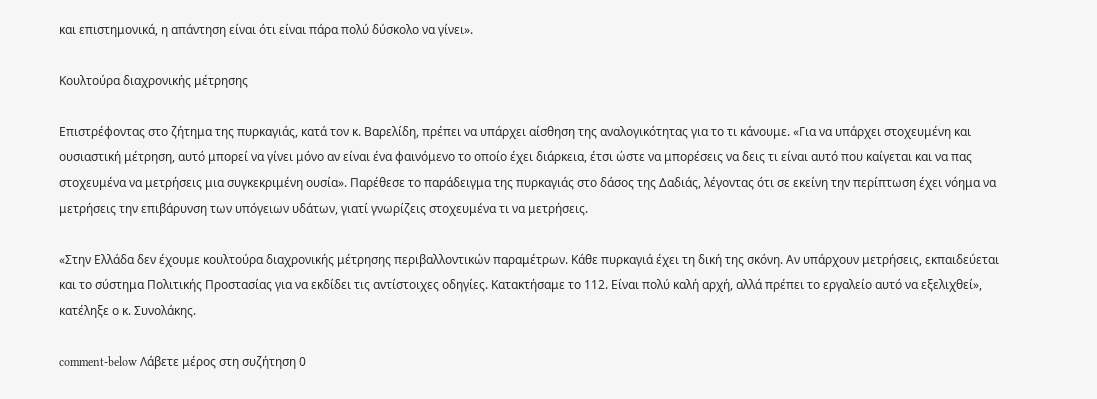και επιστημονικά, η απάντηση είναι ότι είναι πάρα πολύ δύσκολο να γίνει».

Κουλτούρα διαχρονικής μέτρησης

Επιστρέφοντας στο ζήτημα της πυρκαγιάς, κατά τον κ. Βαρελίδη, πρέπει να υπάρχει αίσθηση της αναλογικότητας για το τι κάνουμε. «Για να υπάρχει στοχευμένη και ουσιαστική μέτρηση, αυτό μπορεί να γίνει μόνο αν είναι ένα φαινόμενο το οποίο έχει διάρκεια, έτσι ώστε να μπορέσεις να δεις τι είναι αυτό που καίγεται και να πας στοχευμένα να μετρήσεις μια συγκεκριμένη ουσία». Παρέθεσε το παράδειγμα της πυρκαγιάς στο δάσος της Δαδιάς, λέγοντας ότι σε εκείνη την περίπτωση έχει νόημα να μετρήσεις την επιβάρυνση των υπόγειων υδάτων, γιατί γνωρίζεις στοχευμένα τι να μετρήσεις.

«Στην Ελλάδα δεν έχουμε κουλτούρα διαχρονικής μέτρησης περιβαλλοντικών παραμέτρων. Κάθε πυρκαγιά έχει τη δική της σκόνη. Αν υπάρχουν μετρήσεις, εκπαιδεύεται και το σύστημα Πολιτικής Προστασίας για να εκδίδει τις αντίστοιχες οδηγίες. Κατακτήσαμε το 112. Είναι πολύ καλή αρχή, αλλά πρέπει το εργαλείο αυτό να εξελιχθεί», κατέληξε ο κ. Συνολάκης.

comment-below Λάβετε μέρος στη συζήτηση 0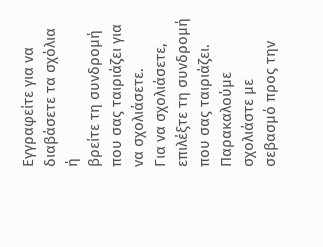Εγγραφείτε για να διαβάσετε τα σχόλια ή
βρείτε τη συνδρομή που σας ταιριάζει για να σχολιάσετε.
Για να σχολιάσετε, επιλέξτε τη συνδρομή που σας ταιριάζει. Παρακαλούμε σχολιάστε με σεβασμό προς την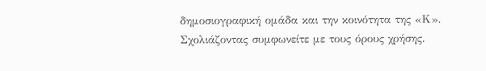δημοσιογραφική ομάδα και την κοινότητα της «Κ».
Σχολιάζοντας συμφωνείτε με τους όρους χρήσης.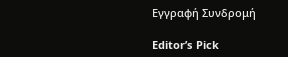Εγγραφή Συνδρομή

Editor’s Pick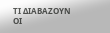ΤΙ ΔΙΑΒΑΖΟΥΝ ΟΙ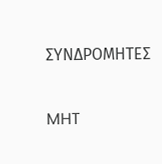ΣΥΝΔΡΟΜΗΤΕΣ

MHT